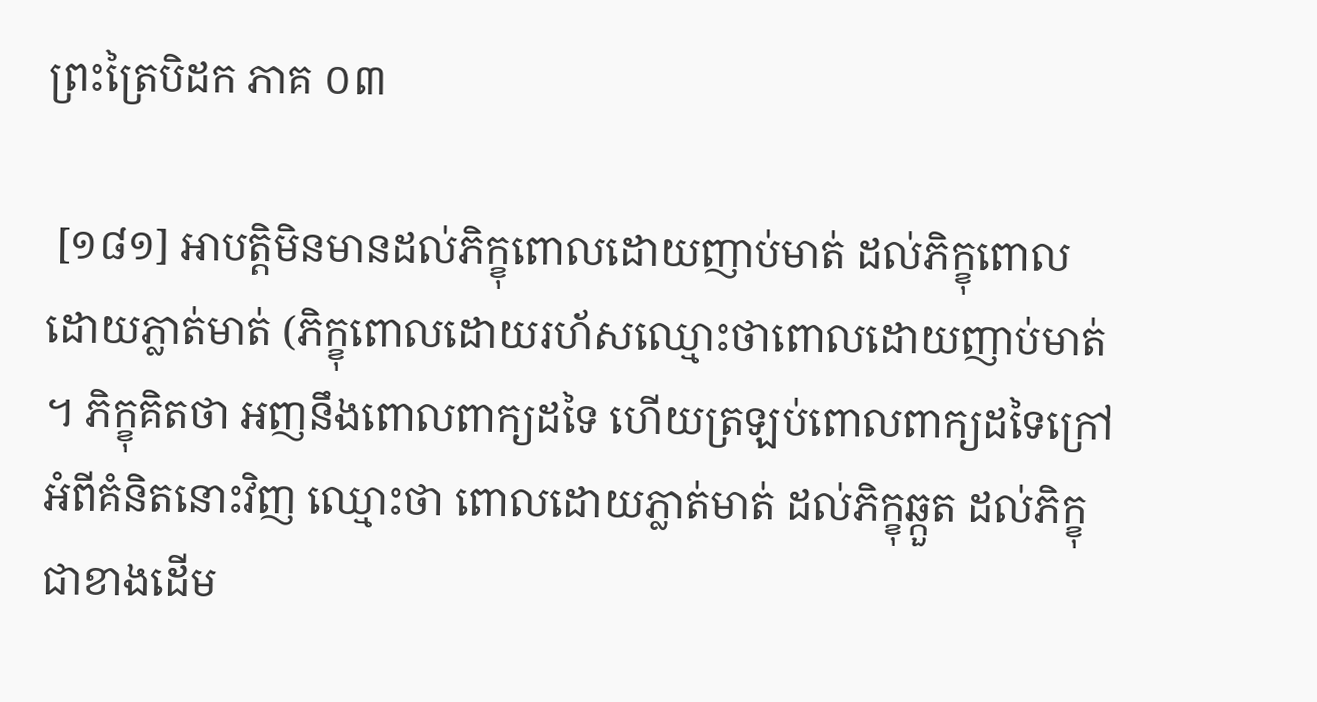ព្រះត្រៃបិដក ភាគ ០៣

 [១៨១] អាបត្ដិមិនមានដល់ភិក្ខុពោលដោយញាប់មាត់ ដល់ភិក្ខុពោលដោយភ្លាត់មាត់ (ភិក្ខុពោលដោយរហ័សឈ្មោះថាពោលដោយញាប់មាត់។ ភិក្ខុគិតថា អញនឹងពោលពាក្យដទៃ ហើយត្រឡប់ពោលពាក្យដទៃក្រៅអំពីគំនិតនោះវិញ ឈ្មោះថា ពោលដោយភ្លាត់មាត់ ដល់ភិក្ខុឆ្កួត ដល់ភិក្ខុជាខាងដើម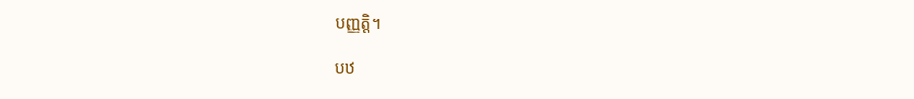បញ្ញត្ដិ។

បឋ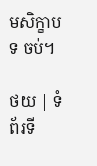មសិក្ខាបទ ចប់។

ថយ | ទំព័រទី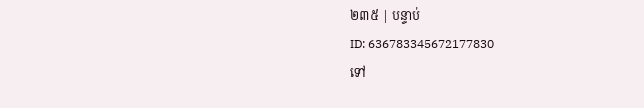២៣៥ | បន្ទាប់
ID: 636783345672177830
ទៅ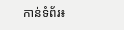កាន់ទំព័រ៖